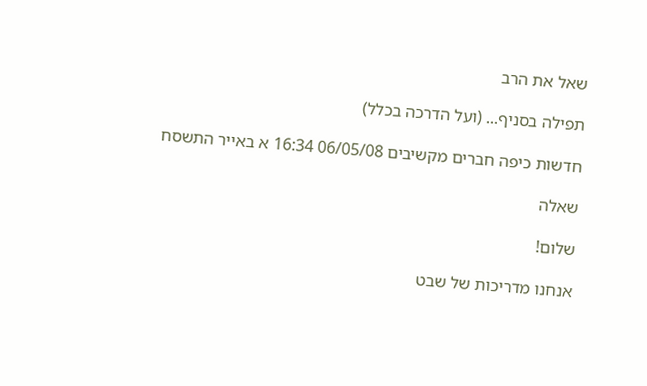שאל את הרב

תפילה בסניף... (ועל הדרכה בכלל)

חדשות כיפה חברים מקשיבים 06/05/08 16:34 א באייר התשסח

שאלה

שלום!

אנחנו מדריכות של שבט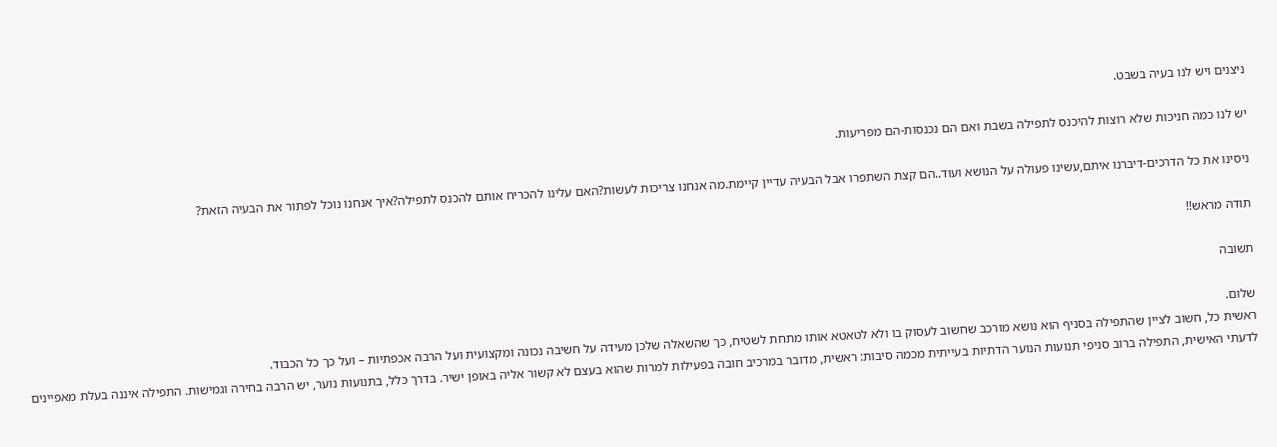ניצנים ויש לנו בעיה בשבט.

יש לנו כמה חניכות שלא רוצות להיכנס לתפילה בשבת ואם הם נכנסות-הם מפריעות.

ניסינו את כל הדרכים-דיברנו איתם,עשינו פעולה על הנושא ועוד..הם קצת השתפרו אבל הבעיה עדיין קיימת.מה אנחנו צריכות לעשות?האם עלינו להכריח אותם להכנס לתפילה?איך אנחנו נוכל לפתור את הבעיה הזאת?

תודה מראש!!

תשובה

שלום.
ראשית כל, חשוב לציין שהתפילה בסניף הוא נושא מורכב שחשוב לעסוק בו ולא לטאטא אותו מתחת לשטיח, כך שהשאלה שלכן מעידה על חשיבה נכונה ומקצועית ועל הרבה אכפתיות – ועל כך כל הכבוד.
לדעתי האישית, התפילה ברוב סניפי תנועות הנוער הדתיות בעייתית מכמה סיבות: ראשית, מדובר במרכיב חובה בפעילות למרות שהוא בעצם לא קשור אליה באופן ישיר. בדרך כלל, בתנועות נוער, יש הרבה בחירה וגמישות. התפילה איננה בעלת מאפיינים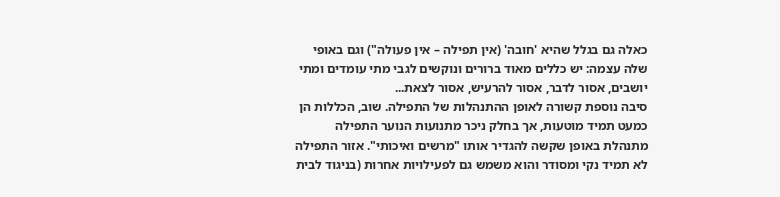כאלה גם בגלל שהיא 'חובה' (אין תפילה – אין פעולה") וגם באופי שלה עצמה: יש כללים מאוד ברורים ונוקשים לגבי מתי עומדים ומתי יושבים, אסור לדבר, אסור להרעיש, אסור לצאת...
סיבה נוספת קשורה לאופן ההתנהלות של התפילה. שוב, הכללות הן כמעט תמיד מוטעות, אך בחלק ניכר מתנועות הנוער התפילה מתנהלת באופן שקשה להגדיר אותו "מרשים ואיכותי". אזור התפילה לא תמיד נקי ומסודר והוא משמש גם לפעילויות אחרות (בניגוד לבית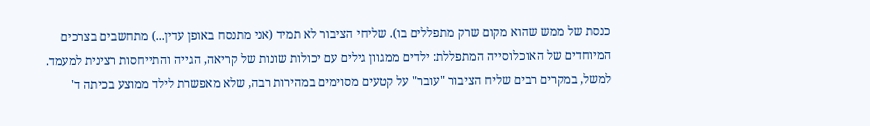כנסת של ממש שהוא מקום שרק מתפללים בו). שליחי הציבור לא תמיד (אני מתנסח באופן עדין...) מתחשבים בצרכים המיוחדים של האוכלוסייה המתפללת: ילדים ממגוון גילים עם יכולות שונות של קריאה, הגייה והתייחסות רצינית למעמד. למשל, במקרים רבים שליח הציבור "עובר" על קטעים מסוימים במהירות רבה, שלא מאפשרת לילד ממוצע בכיתה ד'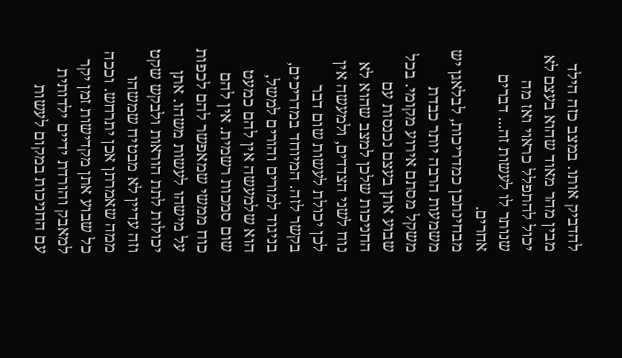להדביק אותו. במצב כזה הילד מבין מהר מאוד שהוא בעצם לא יכול להתפלל כראוי ואז מה שנותר לו לעשות זה... דברים אחרים.
מבחינתכן כמדריכות, לבלאגן יש משמעות הרבה יותר כבדת משקל מסתם אירוע מקומי. בכל שבוע אתן בעצם נכנסות עם החניכות שלכן למצב שהוא לא נוח לשני הצדדים, ולמעשה אין לכן יכולת לעשות שום דבר בקשר לזה. המיוחד במדריכים, בניגוד למורים והורים למשל, הוא שלמעשה אין להם כמעט שום סמכות רשמית. אין להם כוח ממשי שמאפשר להם לכפות על מישהו לעשות משהו. אתן יכולות לתת הוראות ולבקש שקט וזה עדיין לא מבטיח שמשהו ממה שאמרתן אכן יתרחש. וככה כל שבוע אתן מקדישות זמן יקר למאבק והורדת ידיים ילדותית עם החניכות במקום לעשות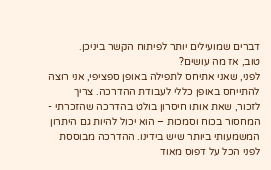דברים שמועילים יותר לפיתוח הקשר ביניכן.
טוב, אז מה עושים?
לפני, שאני אתיחס לתפילה באופן ספציפי, אני רוצה להתייחס באופן כללי לעבודת ההדרכה. צריך לזכור, שאת אותו חיסרון בולט בהדרכה שהזכרתי - המחסור בכוח וסמכות – הוא יכול להיות גם היתרון המשמעותי ביותר שיש בידינו. ההדרכה מבוססת לפני הכל על דפוס מאוד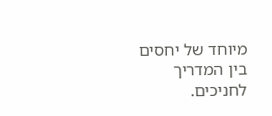מיוחד של יחסים בין המדריך לחניכים.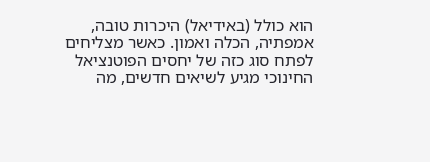הוא כולל (באידיאל) היכרות טובה, אמפתיה, הכלה ואמון. כאשר מצליחים לפתח סוג כזה של יחסים הפוטנציאל החינוכי מגיע לשיאים חדשים, מה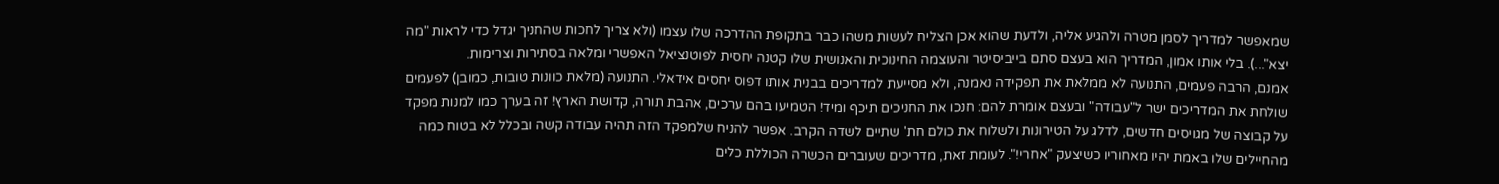שמאפשר למדריך לסמן מטרה ולהגיע אליה, ולדעת שהוא אכן הצליח לעשות משהו כבר בתקופת ההדרכה שלו עצמו (ולא צריך לחכות שהחניך יגדל כדי לראות "מה יצא"...). בלי אותו אמון, המדריך הוא בעצם סתם בייביסיטר והעוצמה החינוכית והאנושית שלו קטנה יחסית לפוטנציאל האפשרי ומלאה בסתירות וצרימות.
אמנם, הרבה פעמים, התנועה לא ממלאת את תפקידה נאמנה, ולא מסייעת למדריכים בבנית אותו דפוס יחסים אידאלי. התנועה (מלאת כוונות טובות, כמובן) לפעמים שולחת את המדריכים ישר ל"עבודה" ובעצם אומרת להם: חנכו את החניכים תיכף ומיד! הטמיעו בהם ערכים, אהבת תורה, קדושת הארץ! זה בערך כמו למנות מפקד על קבוצה של מגויסים חדשים, לדלג על הטירונות ולשלוח את כולם חת' שתיים לשדה הקרב. אפשר להניח שלמפקד הזה תהיה עבודה קשה ובכלל לא בטוח כמה מהחיילים שלו באמת יהיו מאחוריו כשיצעק "אחרי!". לעומת זאת, מדריכים שעוברים הכשרה הכוללת כלים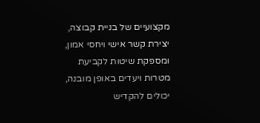מקצועיים של בניית קבוצה, יצירת קשר אישי ויחסי אמון, ומספקת שיטות לקביעת מטרות ויעדים באופן מובנה, יכולים להקדיש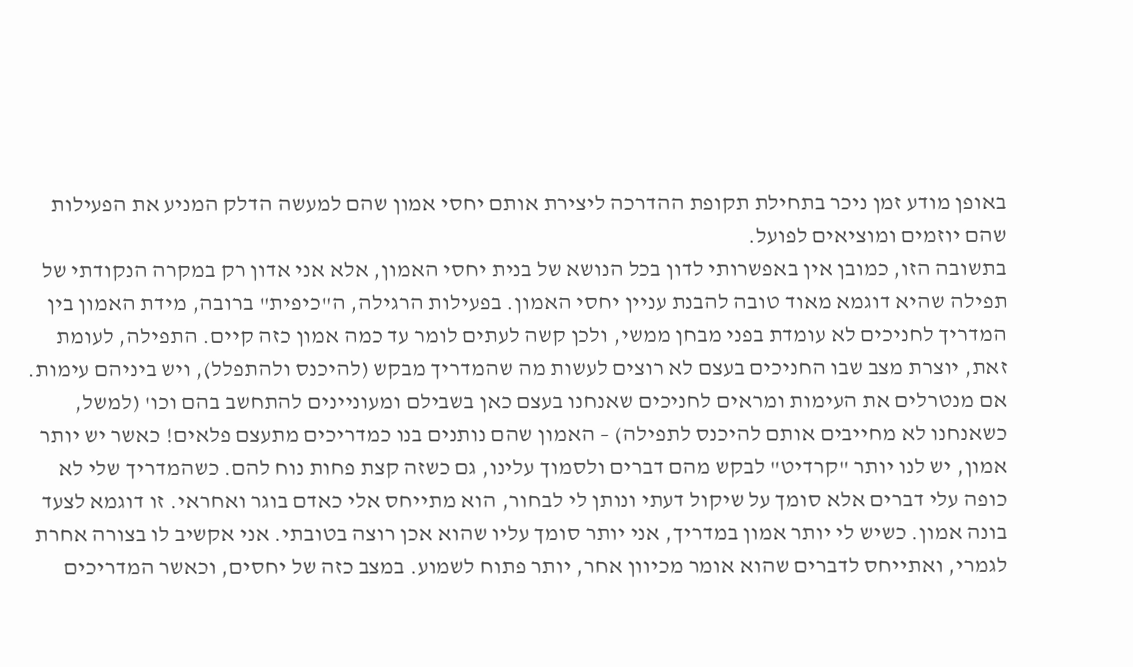באופן מודע זמן ניכר בתחילת תקופת ההדרכה ליצירת אותם יחסי אמון שהם למעשה הדלק המניע את הפעילות שהם יוזמים ומוציאים לפועל.
בתשובה הזו, כמובן אין באפשרותי לדון בכל הנושא של בנית יחסי האמון, אלא אני אדון רק במקרה הנקודתי של תפילה שהיא דוגמא מאוד טובה להבנת עניין יחסי האמון. בפעילות הרגילה, ה"כיפית" ברובה, מידת האמון בין המדריך לחניכים לא עומדת בפני מבחן ממשי, ולכן קשה לעתים לומר עד כמה אמון כזה קיים. התפילה, לעומת זאת, יוצרת מצב שבו החניכים בעצם לא רוצים לעשות מה שהמדריך מבקש (להיכנס ולהתפלל), ויש ביניהם עימות. אם מנטרלים את העימות ומראים לחניכים שאנחנו בעצם כאן בשבילם ומעוניינים להתחשב בהם וכו' (למשל, כשאנחנו לא מחייבים אותם להיכנס לתפילה) – האמון שהם נותנים בנו כמדריכים מתעצם פלאים! כאשר יש יותר אמון, יש לנו יותר "קרדיט" לבקש מהם דברים ולסמוך עלינו, גם כשזה קצת פחות נוח להם. כשהמדריך שלי לא כופה עלי דברים אלא סומך על שיקול דעתי ונותן לי לבחור, הוא מתייחס אלי כאדם בוגר ואחראי. זו דוגמא לצעד בונה אמון. כשיש לי יותר אמון במדריך, אני יותר סומך עליו שהוא אכן רוצה בטובתי. אני אקשיב לו בצורה אחרת לגמרי, ואתייחס לדברים שהוא אומר מכיוון אחר, יותר פתוח לשמוע. במצב כזה של יחסים, וכאשר המדריכים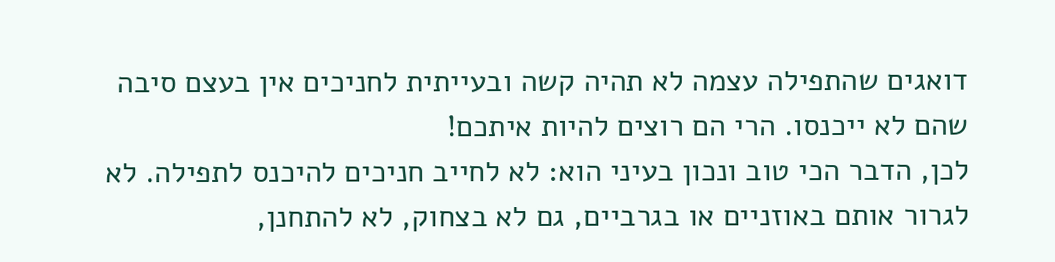דואגים שהתפילה עצמה לא תהיה קשה ובעייתית לחניכים אין בעצם סיבה שהם לא ייכנסו. הרי הם רוצים להיות איתכם!
לכן, הדבר הכי טוב ונכון בעיני הוא: לא לחייב חניכים להיכנס לתפילה. לא לגרור אותם באוזניים או בגרביים, גם לא בצחוק, לא להתחנן,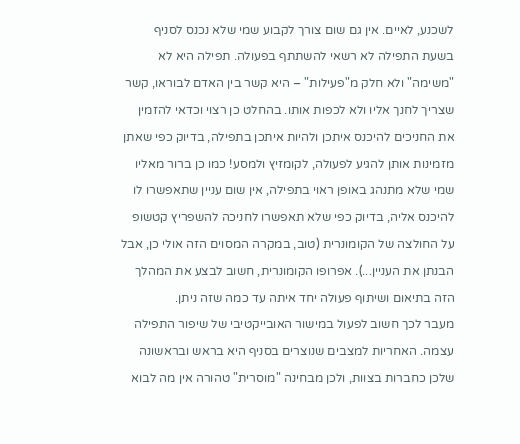לשכנע, לאיים. אין גם שום צורך לקבוע שמי שלא נכנס לסניף בשעת התפילה לא רשאי להשתתף בפעולה. תפילה היא לא "משימה" ולא חלק מ"פעילות" – היא קשר בין האדם לבוראו, קשר שצריך לחנך אליו ולא לכפות אותו. בהחלט כן רצוי וכדאי להזמין את החניכים להיכנס איתכן ולהיות איתכן בתפילה, בדיוק כפי שאתן מזמינות אותן להגיע לפעולה, לקומזיץ ולמסע! כמו כן ברור מאליו שמי שלא מתנהג באופן ראוי בתפילה, אין שום עניין שתאפשרו לו להיכנס אליה, בדיוק כפי שלא תאפשרו לחניכה להשפריץ קטשופ על החולצה של הקומונרית (טוב, במקרה המסוים הזה אולי כן, אבל הבנתן את העניין...). אפרופו הקומונרית, חשוב לבצע את המהלך הזה בתיאום ושיתוף פעולה יחד איתה עד כמה שזה ניתן.
מעבר לכך חשוב לפעול במישור האובייקטיבי של שיפור התפילה עצמה. האחריות למצבים שנוצרים בסניף היא בראש ובראשונה שלכן כחברות בצוות, ולכן מבחינה "מוסרית" טהורה אין מה לבוא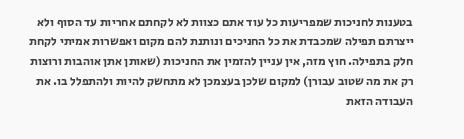בטענות לחניכות שמפריעות כל עוד אתם כצוות לא לקחתם אחריות עד הסוף ולא ייצרתם תפילה שמכבדת את כל החניכים ונותנת להם מקום ואפשרות אמיתי לקחת חלק בתפילה. חוץ מזה, אין עניין להזמין את החניכות (שאותן אתן אוהבות ורוצות רק את מה שטוב עבורן) למקום שלכן בעצמכן לא מתחשק להיות ולהתפלל בו. את העבודה הזאת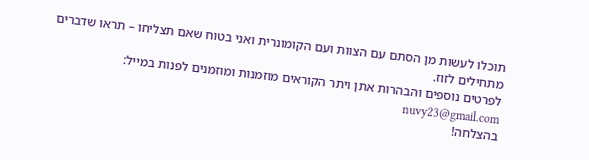תוכלו לעשות מן הסתם עם הצוות ועם הקומונרית ואני בטוח שאם תצליחו – תראו שדברים מתחילים לזוז.
לפרטים נוספים והבהרות אתן ויתר הקוראים מוזמנות ומוזמנים לפנות במייל: nuvy23@gmail.com
בהצלחה!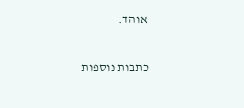אוהד.

כתבות נוספות